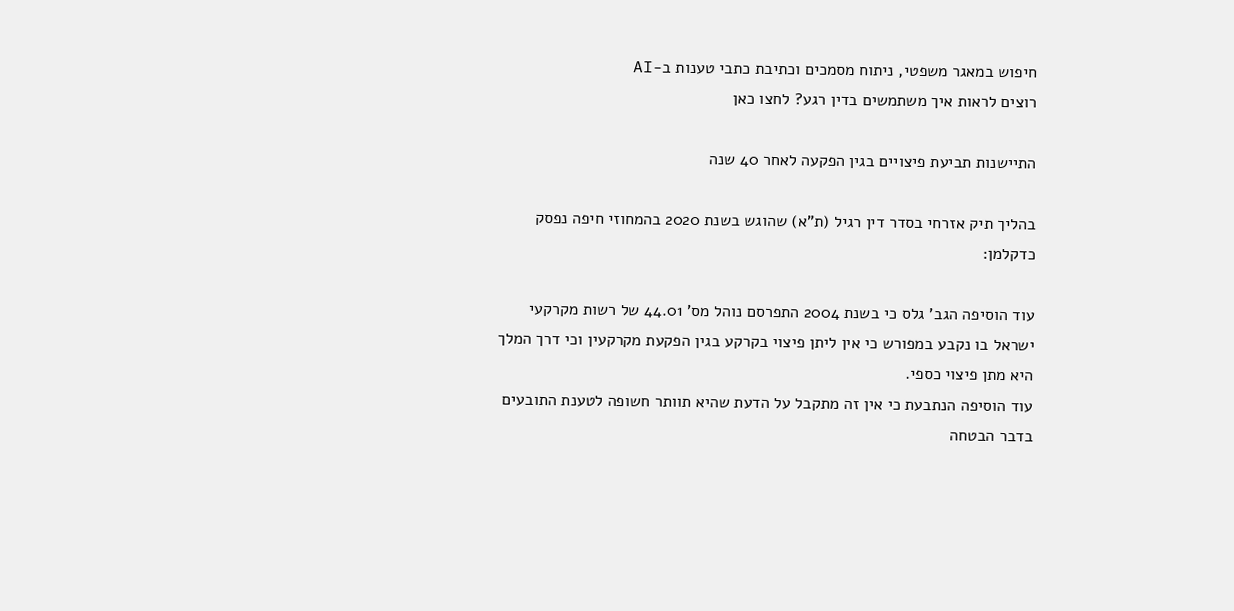חיפוש במאגר משפטי, ניתוח מסמכים וכתיבת כתבי טענות ב-AI
רוצים לראות איך משתמשים בדין רגע? לחצו כאן

התיישנות תביעת פיצויים בגין הפקעה לאחר 40 שנה

בהליך תיק אזרחי בסדר דין רגיל (ת"א) שהוגש בשנת 2020 בהמחוזי חיפה נפסק כדקלמן:

עוד הוסיפה הגב' גלס כי בשנת 2004 התפרסם נוהל מס' 44.01 של רשות מקרקעי ישראל בו נקבע במפורש כי אין ליתן פיצוי בקרקע בגין הפקעת מקרקעין וכי דרך המלך היא מתן פיצוי כספי.
עוד הוסיפה הנתבעת כי אין זה מתקבל על הדעת שהיא תוותר חשופה לטענת התובעים בדבר הבטחה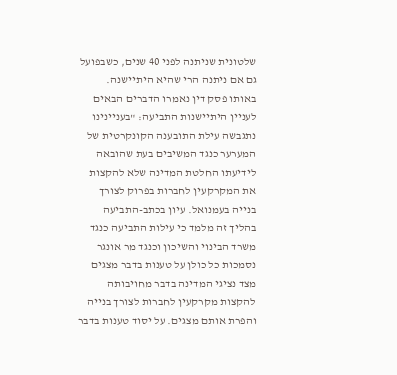שלטונית שניתנה לפני 40 שנים, כשבפועל גם אם ניתנה הרי שהיא היתיישנה.
באותו פסק דין נאמרו הדברים הבאים לעניין היתיישנות התביעה: "בעניינינו נתגבשה עילת התובענה הקונקרטית של המערער כנגד המשיבים בעת שהובאה לידיעתו החלטת המדינה שלא להקצות את המקרקעין לחברות בפרוק לצורך בנייה בעמנואל. עיון בכתב-התביעה בהליך זה מלמד כי עילות התביעה כנגד משרד הבינוי והשיכון וכנגד מר אונגר נסמכות כל כולן על טענות בדבר מצגים מצד נציגי המדינה בדבר מחויבותה להקצות מקרקעין לחברות לצורך בנייה והפרת אותם מצגים. על יסוד טענות בדבר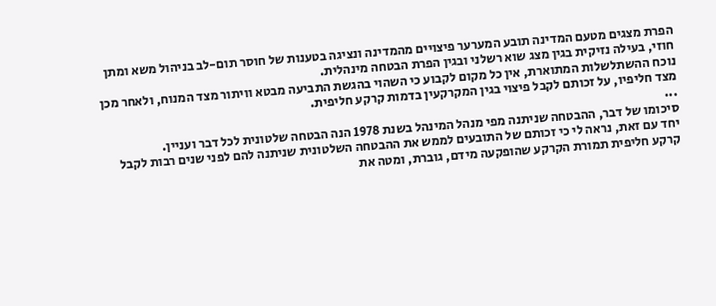הפרת מצגים מטעם המדינה תובע המערער פיצויים מהמדינה ונציגה בטענות של חוסר תום-לב בניהול משא ומתן חוזי, בעילה נזיקית בגין מצג שוא רשלני ובגין הפרת הבטחה מינהלית.
נוכח ההשתלשלות המתוארת, אין כל מקום לקבוע כי השהוי בהגשת התביעה מבטא וויתור מצד המנוח, ולאחר מכן מצד חליפיו, על זכותם לקבל פיצוי בגין המקרקעין בדמות קרקע חליפית.
...
סיכומו של דבר, ההבטחה שניתנה מפי מנהל המינהל בשנת 1978 הנה הבטחה שלטונית לכל דבר ועניין.
יחד עם זאת, נראה לי כי זכותם של התובעים לממש את ההבטחה השלטונית שניתנה להם לפני שנים רבות לקבל קרקע חליפית תמורת הקרקע שהופקעה מידם, גוברת, ומטה את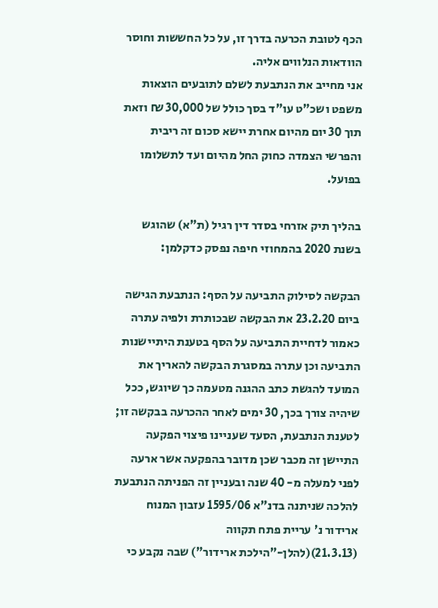הכף לטובת הכרעה בדרך זו, על כל החששות וחוסר הוודאות הנלווים אליה.
אני מחייב את הנתבעת לשלם לתובעים הוצאות משפט ושכ"ט עו"ד בסך כולל של 30,000 ₪ וזאת תוך 30 יום מהיום אחרת יישא סכום זה ריבית והפרשי הצמדה כחוק החל מהיום ועד לתשלומו בפועל.

בהליך תיק אזרחי בסדר דין רגיל (ת"א) שהוגש בשנת 2020 בהמחוזי חיפה נפסק כדקלמן:

הבקשה לסילוק התביעה על הסף: הנתבעת הגישה ביום 23.2.20 את הבקשה שבכותרת ולפיה עתרה כאמור לדחיית התביעה על הסף בטענת היתיישנות התביעה וכן עתרה במסגרת הבקשה להאריך את המועד להגשת כתב ההגנה מטעמה כך שיוגש, ככל שיהיה צורך בכך, 30 ימים לאחר ההכרעה בבקשה זו; לטענת הנתבעת, הסעד שעניינו פיצוי הפקעה התיישן זה מכבר שכן מדובר בהפקעה אשר ארעה לפני למעלה מ- 40 שנה ובעניין זה הפניתה הנתבעת להלכה שניתנה בדנ"א 1595/06 עזבון המנוח ארידור נ' עריית פתח תקווה (21.3.13)(להלן-"הילכת ארידור") שבה נקבע כי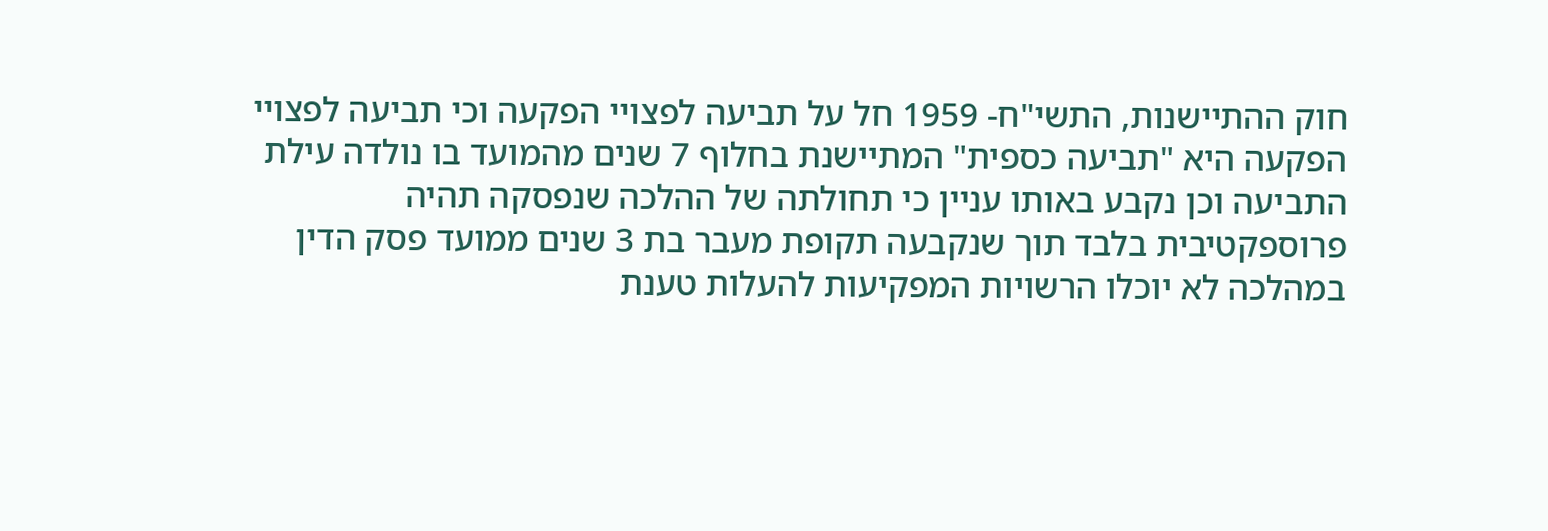חוק ההתיישנות, התשי"ח- 1959 חל על תביעה לפצויי הפקעה וכי תביעה לפצויי הפקעה היא "תביעה כספית" המתיישנת בחלוף 7 שנים מהמועד בו נולדה עילת התביעה וכן נקבע באותו עניין כי תחולתה של ההלכה שנפסקה תהיה פרוספקטיבית בלבד תוך שנקבעה תקופת מעבר בת 3 שנים ממועד פסק הדין במהלכה לא יוכלו הרשויות המפקיעות להעלות טענת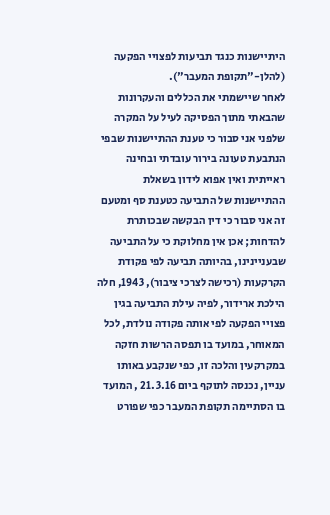היתיישנות כנגד תביעות לפצויי הפקעה (להלן-"תקופת המעבר").
לאחר שיישמתי את הכללים והעקרונות שהבאתי מתוך הפסיקה לעיל על המקרה שלפני אני סבור כי טענת ההתיישנות שבפי הנתבעת טעונה בירור עובדתי ובחינה ראייתית ואין אפוא לידון בשאלת ההתיישנות של התביעה כטענת סף ומטעם זה אני סבור כי דין הבקשה שבכותרת להדחות; אכן אין מחלוקת כי על התביעה שבעניינינו, בהיותה תביעה לפי פקודת הקרקעות (רכישה לצרכי ציבור), 1943, חלה הילכת ארידור, לפיה עילת התביעה בגין פצויי הפקעה לפי אותה פקודה נולדת, לכל המאוחר, במועד בו תפסה הרשות חזקה במקרקעין והלכה זו, כפי שנקבע באותו עניין, נכנסה לתוקף ביום 21.3.16 , המועד בו הסתיימה תקופת המעבר כפי שפורט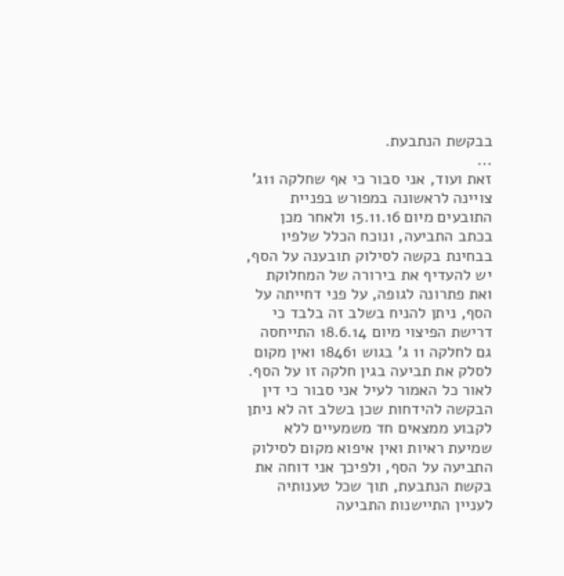בבקשת הנתבעת.
...
זאת ועוד, אני סבור כי אף שחלקה 11ג' צויינה לראשונה במפורש בפניית התובעים מיום 15.11.16 ולאחר מכן בכתב התביעה, ונוכח הכלל שלפיו בבחינת בקשה לסילוק תובענה על הסף, יש להעדיף את בירורה של המחלוקת ואת פתרונה לגופה, על פני דחייתה על הסף, ניתן להניח בשלב זה בלבד כי דרישת הפיצוי מיום 18.6.14 התייחסה גם לחלקה 11 ג' בגוש 18461 ואין מקום לסלק את תביעה בגין חלקה זו על הסף.
לאור כל האמור לעיל אני סבור כי דין הבקשה להידחות שכן בשלב זה לא ניתן לקבוע ממצאים חד משמעיים ללא שמיעת ראיות ואין איפוא מקום לסילוק התביעה על הסף, ולפיכך אני דוחה את בקשת הנתבעת, תוך שכל טענותיה לעניין התיישנות התביעה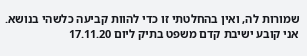שמורות לה, ואין בהחלטתי זו כדי להוות קביעה כלשהי בנושא.
אני קובע ישיבת קדם משפט בתיק ליום 17.11.20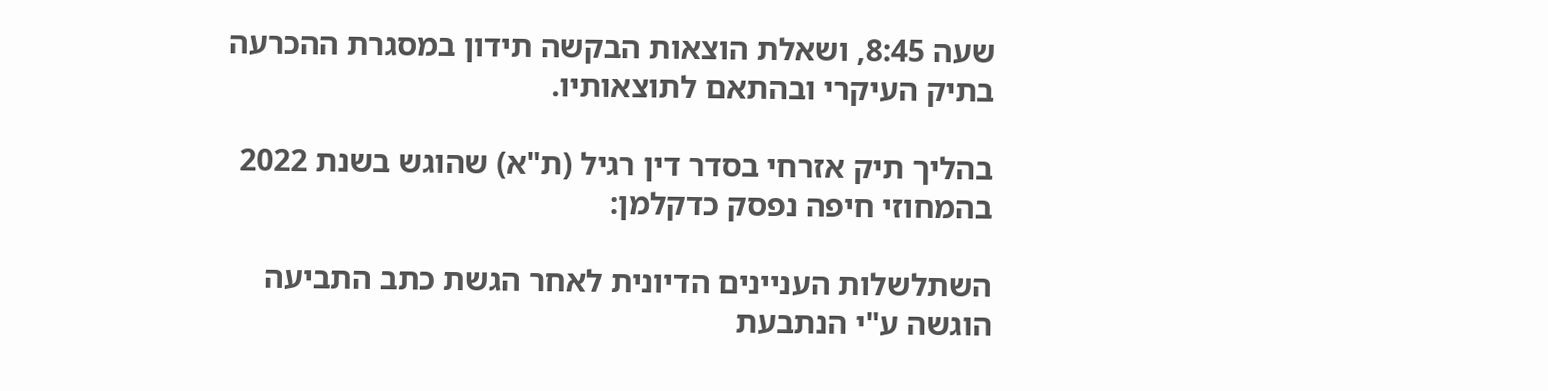שעה 8:45, ושאלת הוצאות הבקשה תידון במסגרת ההכרעה בתיק העיקרי ובהתאם לתוצאותיו.

בהליך תיק אזרחי בסדר דין רגיל (ת"א) שהוגש בשנת 2022 בהמחוזי חיפה נפסק כדקלמן:

השתלשלות העניינים הדיונית לאחר הגשת כתב התביעה הוגשה ע"י הנתבעת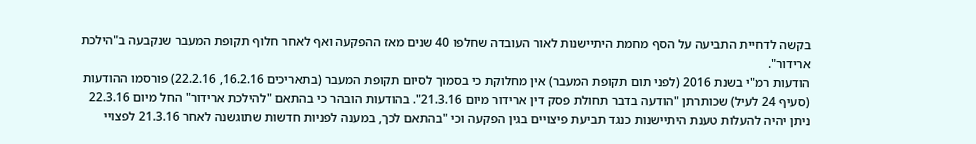בקשה לדחיית התביעה על הסף מחמת היתיישנות לאור העובדה שחלפו 40 שנים מאז ההפקעה ואף לאחר חלוף תקופת המעבר שנקבעה ב"הילכת ארידור".
הודעות רמ"י בשנת 2016 (לפני תום תקופת המעבר) אין מחלוקת כי בסמוך לסיום תקופת המעבר (בתאריכים 16.2.16, 22.2.16) פורסמו ההודעות (סעיף 24 לעיל) שכותרתן "הודעה בדבר תחולת פסק דין ארידור מיום 21.3.16". בהודעות הובהר כי בהתאם "להילכת ארידור" החל מיום 22.3.16 ניתן יהיה להעלות טענת היתיישנות כנגד תביעת פיצויים בגין הפקעה וכי "בהתאם לכך, במענה לפניות חדשות שתוגשנה לאחר 21.3.16 לפצויי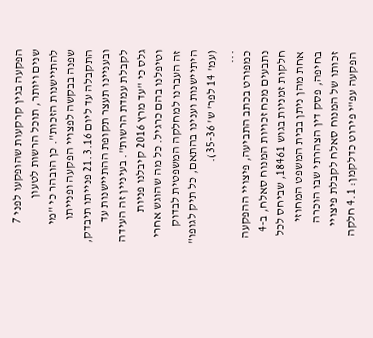הפקעה בגין קרקעות שהופקעו לפני 7 שנים ויותר, תוכל הרשות לטעון להתיישנות הזכות". כן הובהר כי "מי שפנה בבקשה לפצויי הפקעה ופנייתו התקבלה עד ליום 21.3.16 פנייתו תיבדק, ובעניינו תעצר תקופת ההתיישנות עד לקבלת עמדת הרשות". בעיניין זה העידה גלס כי "עד מרץ 2016 קיבלנו פניות וטיפלנו בהם כרגיל. כל מה שהוגש אחרי זה העברנו למחלקה המשפטית לבדוק היתיישנות וענינו בהתאם, כל תיק לגופו" (עמ' 14 לפר' ש' 35-36).
...
כמפורט בכתב התביעה, פיצויי ההפקעה נתבעים מכח זכויות המנוח סאלח, ב-4 חלקות זמניות בגוש 18461, שביחס לכל אחת מהן ניתן בבית המשפט המחוזי בחיפה, פסק דין הצהרתי שבו הוכרה זכותו של המנוח סאלח לקבלת פיצויי הפקעה עפ"י פירוט כדלקמן: 4.1 חלקה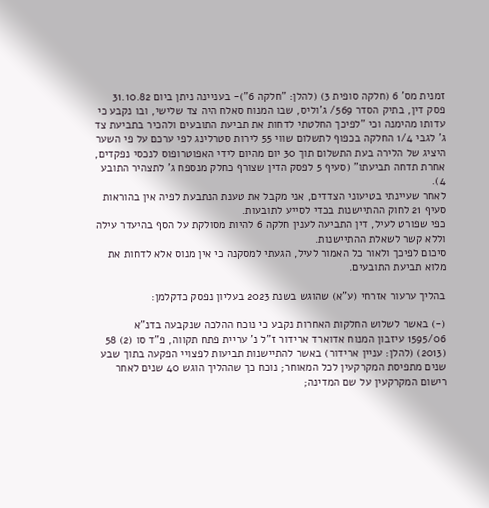זמנית מס' 6 (חלקה סופית 3) (להלן: "חלקה 6")- בעניינה ניתן ביום 31.10.82 פסק דין, בתיק הסדר 569/ ג'וליס, שבו המנוח סאלח היה צד שלישי, ובו נקבע כי עדותו מהימנה וכי "לפיכך החלטתי לדחות את תביעת התובעים ולהכיר בתביעת צד ג' לגבי 1/4 החלקה בכפוף לתשלום שווי 55 לירות סטרלינג לפי ערכם על פי השער היציג של הלירה בעת התשלום תוך 30 יום מהיום לידי האפוטרופוס לנכסי נפקדים, אחרת תדחה תביעתו" (סעיף 5 לפסק הדין שצורף כחלק מנספח ג' לתצהיר התובע 4).
לאחר שעיינתי בטיעוני הצדדים, אני מקבל את טענת הנתבעת לפיה אין בהוראות סעיף 21 לחוק ההתיישנות בכדי לסייע לתובעות.
כפי שפורט לעיל, דין התביעה לענין חלקה 6 להיות מסולקת על הסף בהיעדר עילה וללא קשר לשאלת ההתיישנות.
סיכום לפיכך ולאור כל האמור לעיל, הגעתי למסקנה כי אין מנוס אלא לדחות את מלוא תביעת התובעים.

בהליך ערעור אזרחי (ע"א) שהוגש בשנת 2023 בעליון נפסק כדקלמן:

(-) באשר לשלוש החלקות האחרות נקבע כי נוכח ההלכה שנקבעה בדנ"א 1595/06 עיזבון המנוח אדוארד ארידור ז"ל נ' עריית פתח תקווה, פ"ד סו (2) 58 (2013) (להלן: עניין ארידור) באשר להתיישנות תביעות לפצויי הפקעה בתוך שבע שנים מתפיסת המקרקעין לכל המאוחר; נוכח כך שההליך הוגש 40 שנים לאחר רישום המקרקעין על שם המדינה;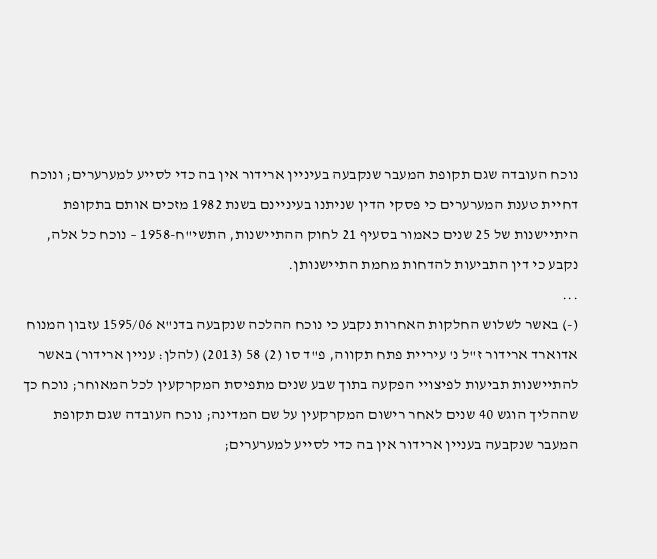נוכח העובדה שגם תקופת המעבר שנקבעה בעיניין ארידור אין בה כדי לסייע למערערים; ונוכח דחיית טענת המערערים כי פסקי הדין שניתנו בעיניינם בשנת 1982 מזכים אותם בתקופת היתיישנות של 25 שנים כאמור בסעיף 21 לחוק ההתיישנות, התשי"ח-1958 – נוכח כל אלה, נקבע כי דין התביעות להדחות מחמת התיישנותן.
...
(-) באשר לשלוש החלקות האחרות נקבע כי נוכח ההלכה שנקבעה בדנ"א 1595/06 עזבון המנוח אדוארד ארידור ז"ל נ' עיריית פתח תקווה, פ"ד סו (2) 58 (2013) (להלן: עניין ארידור) באשר להתיישנות תביעות לפיצויי הפקעה בתוך שבע שנים מתפיסת המקרקעין לכל המאוחר; נוכח כך שההליך הוגש 40 שנים לאחר רישום המקרקעין על שם המדינה; נוכח העובדה שגם תקופת המעבר שנקבעה בעניין ארידור אין בה כדי לסייע למערערים;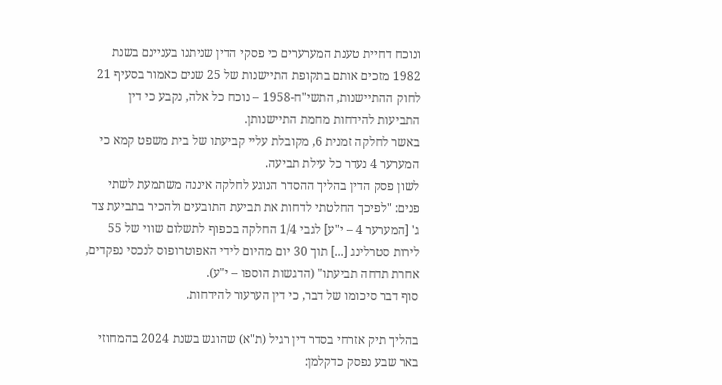ונוכח דחיית טענת המערערים כי פסקי הדין שניתנו בעניינם בשנת 1982 מזכים אותם בתקופת התיישנות של 25 שנים כאמור בסעיף 21 לחוק ההתיישנות, התשי"ח-1958 – נוכח כל אלה, נקבע כי דין התביעות להידחות מחמת התיישנותן.
באשר לחלקה זמנית 6, מקובלת עליי קביעתו של בית משפט קמא כי המערער 4 נעדר כל עילת תביעה.
לשון פסק הדין בהליך ההסדר הנוגע לחלקה איננה משתמעת לשתי פנים: "לפיכך החלטתי לדחות את תביעת התובעים ולהכיר בתביעת צד ג' [המערער 4 – י"ע] לגבי 1/4 החלקה בכפוף לתשלום שווי של 55 לירות סטרלינג [...] תוך 30 יום מהיום לידי האפוטרופוס לנכסי נפקדים, אחרת תדחה תביעתו" (הדגשות הוספו – י"ע).
סוף דבר סיכומו של דבר, כי דין הערעור להידחות.

בהליך תיק אזרחי בסדר דין רגיל (ת"א) שהוגש בשנת 2024 בהמחוזי באר שבע נפסק כדקלמן: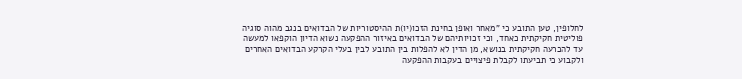לחלופין, טען התובע כי "מאחר ואופן בחינת הזכו(יו)ת ההיסטוריות של הבדואים בנגב מהוה סוגיה פוליטית חקיקתית כאחד, וכי זכויותיהם של הבדואים באיזור ההפקעה נשוא הדיון הוקפאו למעשה עד להכרעה חקיקתית בנושא, מן הדין לא להפלות בין התובע לבין בעלי הקרקע הבדואים האחרים ולקבוע כי תביעתו לקבלת פיצויים בעקבות ההפקעה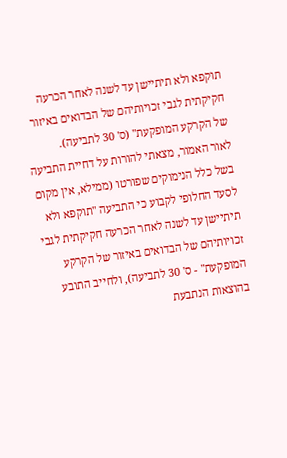תוקפא ולא תיתיישן עד לשנה לאחר הכרעה חקיקתית לגבי זכויותיהם של הבדואים באיזור של הקרקע המופקעת" (ס' 30 לתביעה).
לאור האמור, מצאתי להורות על דחיית התביעה בשל כלל הנימוקים שפורטו (ממילא, אין מקום לסעד החלופי לקבוע כי התביעה "תוקפא ולא תיתיישן עד לשנה לאחר הכרעה חקיקתית לגבי זכויותיהם של הבדואים באיזור של הקרקע המופקעת" - ס' 30 לתביעה), ולחייב התובע בהוצאות הנתבעת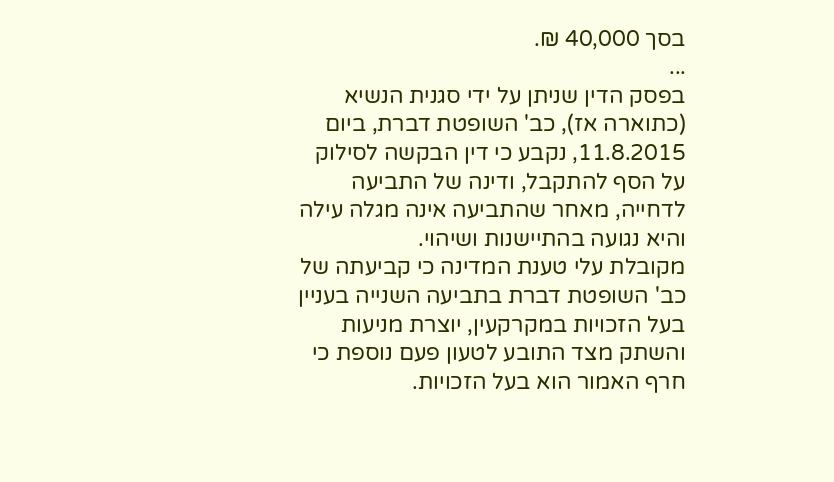בסך 40,000 ₪.
...
בפסק הדין שניתן על ידי סגנית הנשיא (כתוארה אז), כב' השופטת דברת, ביום 11.8.2015, נקבע כי דין הבקשה לסילוק על הסף להתקבל, ודינה של התביעה לדחייה, מאחר שהתביעה אינה מגלה עילה והיא נגועה בהתיישנות ושיהוי.
מקובלת עלי טענת המדינה כי קביעתה של כב' השופטת דברת בתביעה השנייה בעניין בעל הזכויות במקרקעין, יוצרת מניעות והשתק מצד התובע לטעון פעם נוספת כי חרף האמור הוא בעל הזכויות.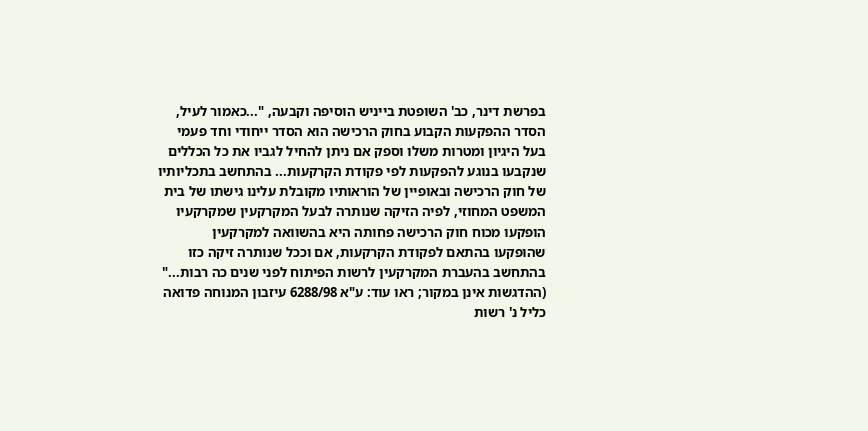בפרשת דינר, כב' השופטת בייניש הוסיפה וקבעה, "...כאמור לעיל, הסדר ההפקעות הקבוע בחוק הרכישה הוא הסדר ייחודי וחד פעמי בעל היגיון ומטרות משלו וספק אם ניתן להחיל לגביו את כל הכללים שנקבעו בנוגע להפקעות לפי פקודת הקרקעות... בהתחשב בתכליותיו של חוק הרכישה ובאופיין של הוראותיו מקובלת עלינו גישתו של בית המשפט המחוזי, לפיה הזיקה שנותרה לבעל המקרקעין שמקרקעיו הופקעו מכוח חוק הרכישה פחותה היא בהשוואה למקרקעין שהופקעו בהתאם לפקודת הקרקעות, אם וככל שנותרה זיקה כזו בהתחשב בהעברת המקרקעין לרשות הפיתוח לפני שנים כה רבות..." (ההדגשות אינן במקור; ראו עוד: ע"א 6288/98 עיזבון המנוחה פדואה כליל נ' רשות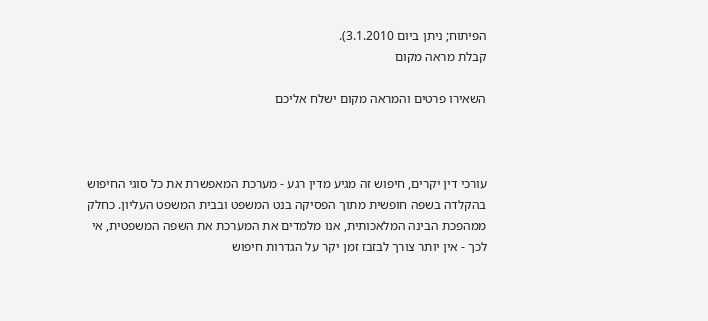הפיתוח; ניתן ביום 3.1.2010).
קבלת מראה מקום

השאירו פרטים והמראה מקום ישלח אליכם



עורכי דין יקרים, חיפוש זה מגיע מדין רגע - מערכת המאפשרת את כל סוגי החיפוש בהקלדה בשפה חופשית מתוך הפסיקה בנט המשפט ובבית המשפט העליון. כחלק ממהפכת הבינה המלאכותית, אנו מלמדים את המערכת את השפה המשפטית, אי לכך - אין יותר צורך לבזבז זמן יקר על הגדרות חיפוש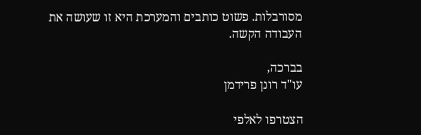מסורבלות. פשוט כותבים והמערכת היא זו שעושה את העבודה הקשה.

בברכה,
עו"ד רונן פרידמן

הצטרפו לאלפי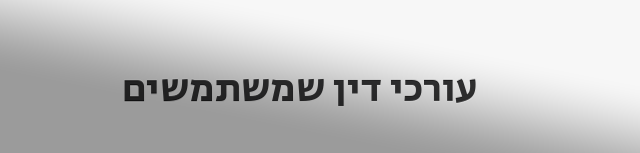עורכי דין שמשתמשים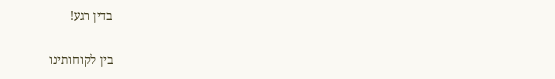בדין רגע!

בין לקוחותינו